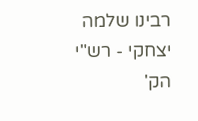רבינו שלמה יצחקי - רש"י הק'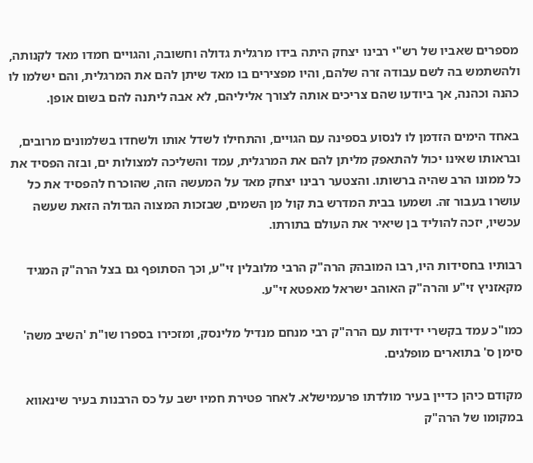מספרים שאביו של רש"י רבינו יצחק היתה בידו מרגלית גדולה וחשובה, והגויים חמדו מאד לקנותה, ולהשתמש בה לשם עבודה זרה שלהם, והיו מפצירים בו מאד שיתן להם את המרגלית, והם ישלמו לו כהנה וכהנה, אך ביודעו שהם צריכים אותה לצורך אליליהם, לא אבה ליתנה להם בשום אופן.

באחד הימים הזדמן לו לנסוע בספינה עם הגויים, והתחילו לשדל אותו ולשחדו בשלמונים מרובים, ובראותו שאינו יכול להתאפק מליתן להם את המרגלית, עמד והשליכה למצולות ים, ובזה הפסיד את כל ממונו הרב שהיה ברשותו. והצטער רבינו יצחק מאד על המעשה הזה, שהוכרח להפסיד את כל עושרו בעבור זה. ושמעו בבית המדרש בת קול מן השמים, שבזכות המצוה הגדולה הזאת שעשה עכשיו, יזכה להוליד בן שיאיר את העולם בתורתו.

רבותיו בחסידות היו, רבו המובהק הרה"ק הרבי מלובלין זי"ע, וכך הסתופף גם בצל הרה"ק המגיד מקאזניץ זי"ע והרה"ק האוהב ישראל מאפטא זי"ע.

כמו"כ עמד בקשרי ידידות עם הרה"ק רבי מנחם מנדיל מלינסק, ומזכירו בספרו שו"ת 'השיב משה' סימן ס' בתוארים מופלגים.

מקודם כיהן כדיין בעיר מולדתו פרעמישלא. לאחר פטירת חמיו ישב על כס הרבנות בעיר שינאווא במקומו של הרה"ק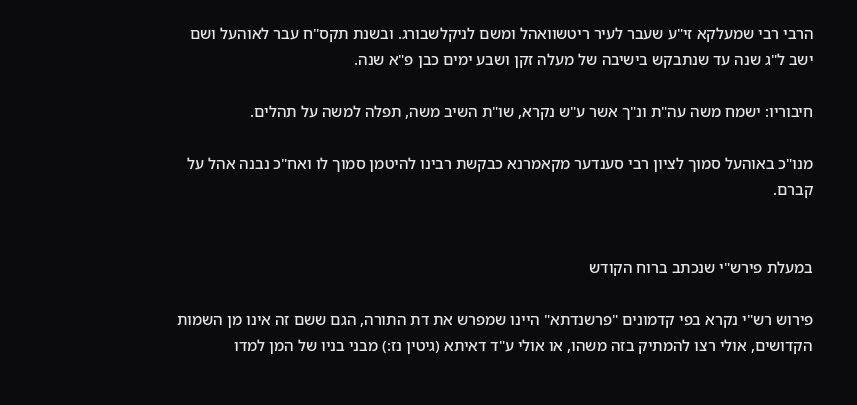הרבי רבי שמעלקא זי"ע שעבר לעיר ריטשוואהל ומשם לניקלשבורג. ובשנת תקס"ח עבר לאוהעל ושם ישב ל"ג שנה עד שנתבקש בישיבה של מעלה זקן ושבע ימים כבן פ"א שנה.

חיבוריו: ישמח משה עה"ת ונ"ך אשר ע"ש נקרא, שו"ת השיב משה, תפלה למשה על תהלים.

מנו"כ באוהעל סמוך לציון רבי סענדער מקאמרנא כבקשת רבינו להיטמן סמוך לו ואח"כ נבנה אהל על קברם.


במעלת פירש"י שנכתב ברוח הקודש

פירוש רש"י נקרא בפי קדמונים "פרשנדתא" היינו שמפרש את דת התורה, הגם ששם זה אינו מן השמות הקדושים, אולי רצו להמתיק בזה משהו, או אולי ע"ד דאיתא (גיטין נז:) מבני בניו של המן למדו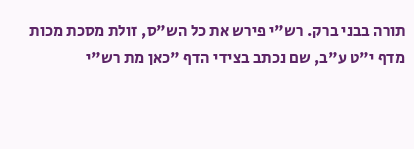תורה בבני ברק. רש"י פירש את כל הש"ס, זולת מסכת מכות מדף י"ט ע"ב, שם נכתב בצידי הדף "כאן מת רש"י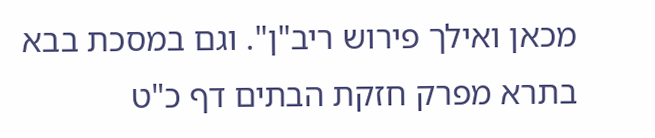מכאן ואילך פירוש ריב"ן". וגם במסכת בבא בתרא מפרק חזקת הבתים דף כ"ט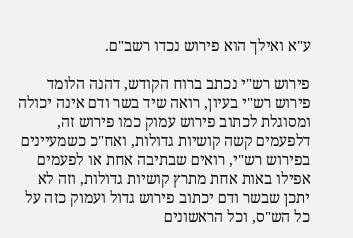ע"א ואילך הוא פירוש נכדו רשב"ם.

פירוש רש"י נכתב ברוח הקודש, דהנה הלומד פירוש רש"י בעיון, רואה שיד בשר ודם אינה יכולה ומסוגלת לכתוב פירוש עמוק כמו פירוש זה, דלפעמים קשה קושיות גדולות, ואח"כ כשמעיינים בפירוש רש"י, רואים שבתיבה אחת או לפעמים אפילו באות אחת מתרץ קושיות גדולות, וזה לא יתכן שבשר ודם יכתוב פירוש גדול ועמוק כזה על כל הש"ס, וכל הראשונים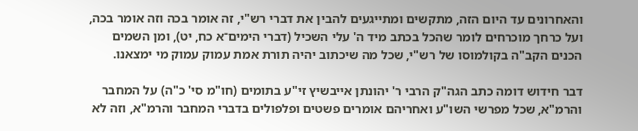והאחרונים עד היום הזה, מתקשים ומתייגעים להבין את דברי רש"י, זה אומר בכה וזה אומר בכה, ועל כרחך מוכרחים לומר שהכל בכתב מיד ה' עלי השכיל (דברי הימים־א כח, יט), ומן השמים הכנים הקב"ה בקולמוסו של רש"י, שכל מה שיכתוב יהיה תורת אמת עמוק עמוק מי ימצאנו.

דבר חידוש דומה כתב הגה"ק הרבי ר' יהונתן אייבשיץ זי"ע בתומים (חו"מ סי' כ"ה) על המחבר והרמ"א, שכל מפרשי השו"ע ואחריהם אומרים פשטים ופלפולים בדברי המחבר והרמ"א, וזה לא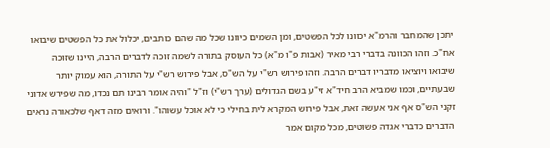יתכן שהמחבר והרמ"א יכוונו לכל הפשטים, ומן השמים כיוונו שכל מה שהם כותבים, יכלול את כל הפשטים שיבואו אח"כ. וזהו הכוונה בדברי רבי מאיר (אבות פ"ו מ"א) כל העוסק בתורה לשמה זוכה לדברים הרבה, היינו שזוכה שיבואו ויוציאו מדבריו דברים הרבה. וזהו פירוש רש"י על הש"ס, אבל פירוש רש"י על התורה, הוא עמוק יותר שבעתיים, וכמו שמביא הרב חיד"א זי"ע בשם הגדולים (ערך רש"י) וז"ל "והיה אומר רבינו תם נכדו, מה שפירש אדוני זקני הש"ס אף אני אעשה זאת, אבל פירוש המקרא לית בחילי כי לא אוכל עשוהו". ורואים מזה דאף שלכאורה נראים הדברים כדברי אגדה פשוטים, מכל מקום אמר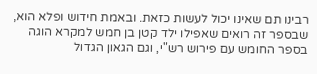רבינו תם שאינו יכול לעשות כזאת. ובאמת חידוש ופלא הוא, שבספר זה רואים שאפילו ילד קטן בן חמש למקרא הוגה בספר החומש עם פירוש רש"י, וגם הגאון הגדול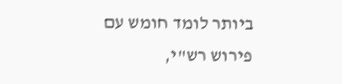ביותר לומד חומש עם פירוש רש"י,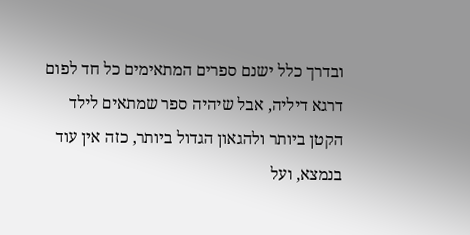ובדרך כלל ישנם ספרים המתאימים כל חד לפום דרגא דיליה, אבל שיהיה ספר שמתאים לילד הקטן ביותר ולהגאון הגדול ביותר, כזה אין עוד בנמצא, ועל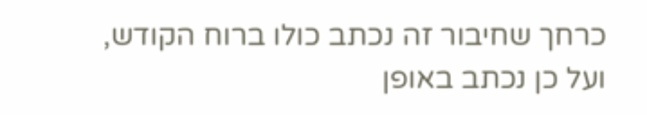כרחך שחיבור זה נכתב כולו ברוח הקודש, ועל כן נכתב באופן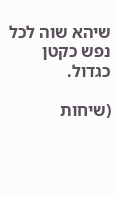שיהא שוה לכל נפש כקטן כגדול.

(שיחות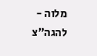מלוה - להגה"צ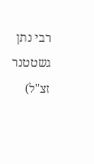רבי נתן גשטטנר זצ"ל)